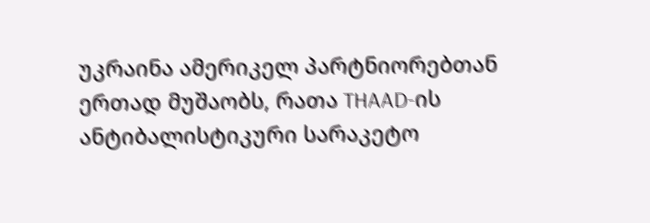უკრაინა ამერიკელ პარტნიორებთან ერთად მუშაობს, რათა THAAD-ის ანტიბალისტიკური სარაკეტო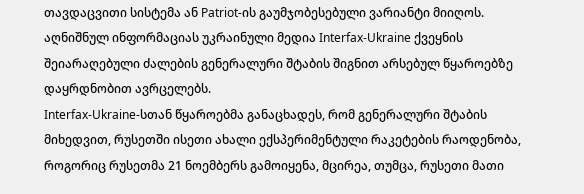თავდაცვითი სისტემა ან Patriot-ის გაუმჯობესებული ვარიანტი მიიღოს. აღნიშნულ ინფორმაციას უკრაინული მედია Interfax-Ukraine ქვეყნის შეიარაღებული ძალების გენერალური შტაბის შიგნით არსებულ წყაროებზე დაყრდნობით ავრცელებს.
Interfax-Ukraine-სთან წყაროებმა განაცხადეს, რომ გენერალური შტაბის მიხედვით, რუსეთში ისეთი ახალი ექსპერიმენტული რაკეტების რაოდენობა, როგორიც რუსეთმა 21 ნოემბერს გამოიყენა, მცირეა, თუმცა, რუსეთი მათი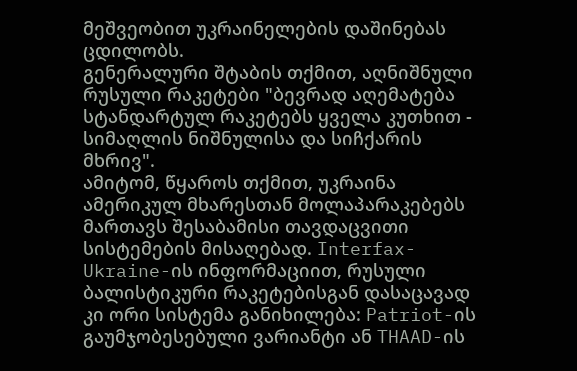მეშვეობით უკრაინელების დაშინებას ცდილობს.
გენერალური შტაბის თქმით, აღნიშნული რუსული რაკეტები "ბევრად აღემატება სტანდარტულ რაკეტებს ყველა კუთხით - სიმაღლის ნიშნულისა და სიჩქარის მხრივ".
ამიტომ, წყაროს თქმით, უკრაინა ამერიკულ მხარესთან მოლაპარაკებებს მართავს შესაბამისი თავდაცვითი სისტემების მისაღებად. Interfax-Ukraine-ის ინფორმაციით, რუსული ბალისტიკური რაკეტებისგან დასაცავად კი ორი სისტემა განიხილება: Patriot-ის გაუმჯობესებული ვარიანტი ან THAAD-ის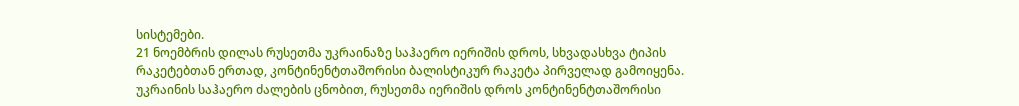სისტემები.
21 ნოემბრის დილას რუსეთმა უკრაინაზე საჰაერო იერიშის დროს, სხვადასხვა ტიპის რაკეტებთან ერთად, კონტინენტთაშორისი ბალისტიკურ რაკეტა პირველად გამოიყენა.
უკრაინის საჰაერო ძალების ცნობით, რუსეთმა იერიშის დროს კონტინენტთაშორისი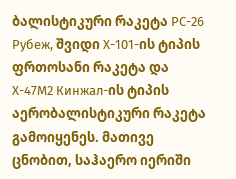ბალისტიკური რაკეტა РС-26 Рубеж, შვიდი Х-101-ის ტიპის ფრთოსანი რაკეტა და Х-47М2 Кинжал-ის ტიპის აერობალისტიკური რაკეტა გამოიყენეს. მათივე ცნობით, საჰაერო იერიში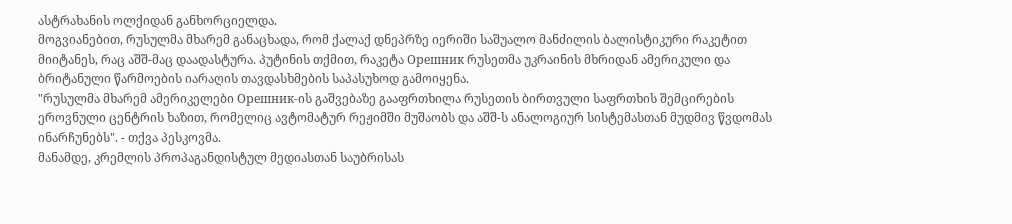ასტრახანის ოლქიდან განხორციელდა.
მოგვიანებით, რუსულმა მხარემ განაცხადა, რომ ქალაქ დნეპრზე იერიში საშუალო მანძილის ბალისტიკური რაკეტით მიიტანეს, რაც აშშ-მაც დაადასტურა. პუტინის თქმით, რაკეტა Орешник რუსეთმა უკრაინის მხრიდან ამერიკული და ბრიტანული წარმოების იარაღის თავდასხმების საპასუხოდ გამოიყენა.
"რუსულმა მხარემ ამერიკელები Орешник-ის გაშვებაზე გააფრთხილა რუსეთის ბირთვული საფრთხის შემცირების ეროვნული ცენტრის ხაზით, რომელიც ავტომატურ რეჟიმში მუშაობს და აშშ-ს ანალოგიურ სისტემასთან მუდმივ წვდომას ინარჩუნებს". - თქვა პესკოვმა.
მანამდე, კრემლის პროპაგანდისტულ მედიასთან საუბრისას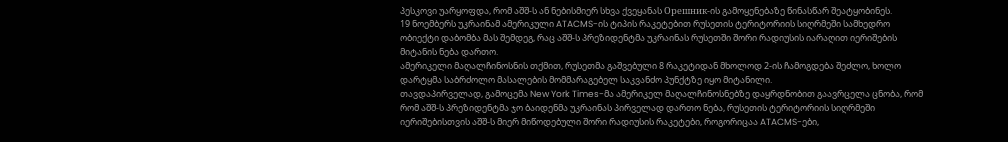პესკოვი უარყოფდა, რომ აშშ-ს ან ნებისმიერ სხვა ქვეყანას Орешник-ის გამოყენებაზე წინასწარ შეატყობინეს.
19 ნოემბერს უკრაინამ ამერიკული ATACMS-ის ტიპის რაკეტებით რუსეთის ტერიტორიის სიღრმეში სამხედრო ობიექტი დაბომბა მას შემდეგ, რაც აშშ-ს პრეზიდენტმა უკრაინას რუსეთში შორი რადიუსის იარაღით იერიშების მიტანის ნება დართო.
ამერიკელი მაღალჩინოსნის თქმით, რუსეთმა გაშვებული 8 რაკეტიდან მხოლოდ 2-ის ჩამოგდება შეძლო, ხოლო დარტყმა საბრძოლო მასალების მომმარაგებელ საკვანძო პუნქტზე იყო მიტანილი.
თავდაპირველად, გამოცემა New York Times-მა ამერიკელ მაღალჩინოსნებზე დაყრდნობით გაავრცელა ცნობა, რომ რომ აშშ-ს პრეზიდენტმა ჯო ბაიდენმა უკრაინას პირველად დართო ნება, რუსეთის ტერიტორიის სიღრმეში იერიშებისთვის აშშ-ს მიერ მიწოდებული შორი რადიუსის რაკეტები, როგორიცაა ATACMS-ები,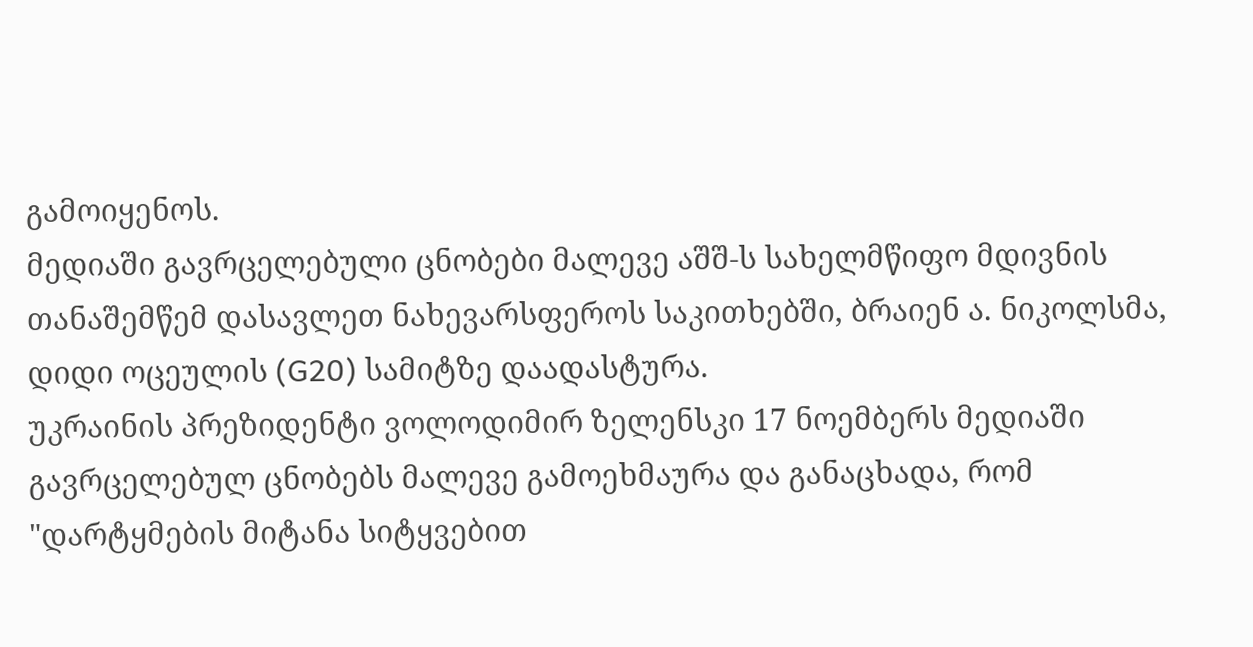გამოიყენოს.
მედიაში გავრცელებული ცნობები მალევე აშშ-ს სახელმწიფო მდივნის თანაშემწემ დასავლეთ ნახევარსფეროს საკითხებში, ბრაიენ ა. ნიკოლსმა, დიდი ოცეულის (G20) სამიტზე დაადასტურა.
უკრაინის პრეზიდენტი ვოლოდიმირ ზელენსკი 17 ნოემბერს მედიაში გავრცელებულ ცნობებს მალევე გამოეხმაურა და განაცხადა, რომ "დარტყმების მიტანა სიტყვებით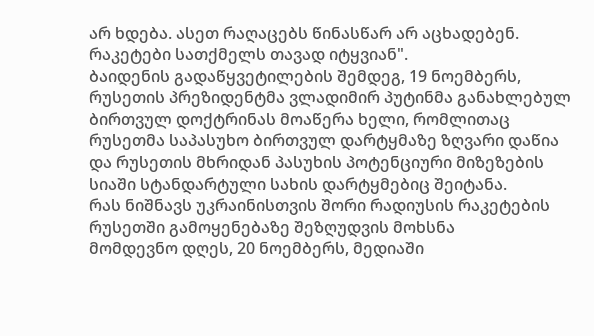არ ხდება. ასეთ რაღაცებს წინასწარ არ აცხადებენ. რაკეტები სათქმელს თავად იტყვიან".
ბაიდენის გადაწყვეტილების შემდეგ, 19 ნოემბერს, რუსეთის პრეზიდენტმა ვლადიმირ პუტინმა განახლებულ ბირთვულ დოქტრინას მოაწერა ხელი, რომლითაც რუსეთმა საპასუხო ბირთვულ დარტყმაზე ზღვარი დაწია და რუსეთის მხრიდან პასუხის პოტენციური მიზეზების სიაში სტანდარტული სახის დარტყმებიც შეიტანა.
რას ნიშნავს უკრაინისთვის შორი რადიუსის რაკეტების რუსეთში გამოყენებაზე შეზღუდვის მოხსნა
მომდევნო დღეს, 20 ნოემბერს, მედიაში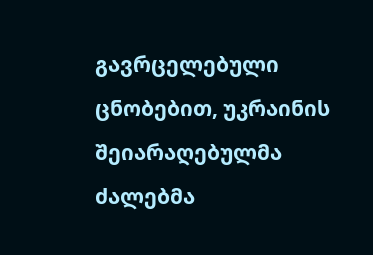გავრცელებული ცნობებით, უკრაინის შეიარაღებულმა ძალებმა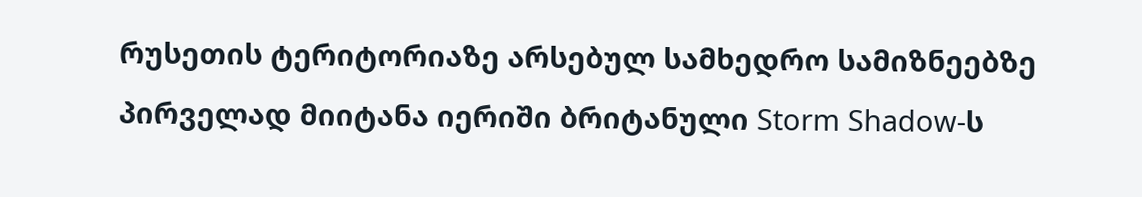რუსეთის ტერიტორიაზე არსებულ სამხედრო სამიზნეებზე პირველად მიიტანა იერიში ბრიტანული Storm Shadow-ს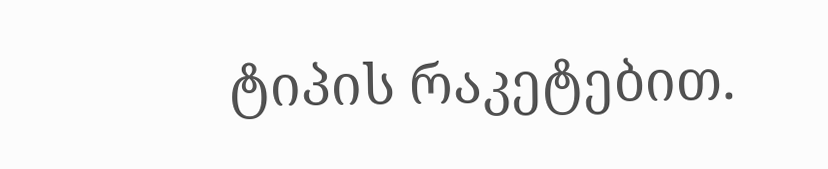ტიპის რაკეტებით.